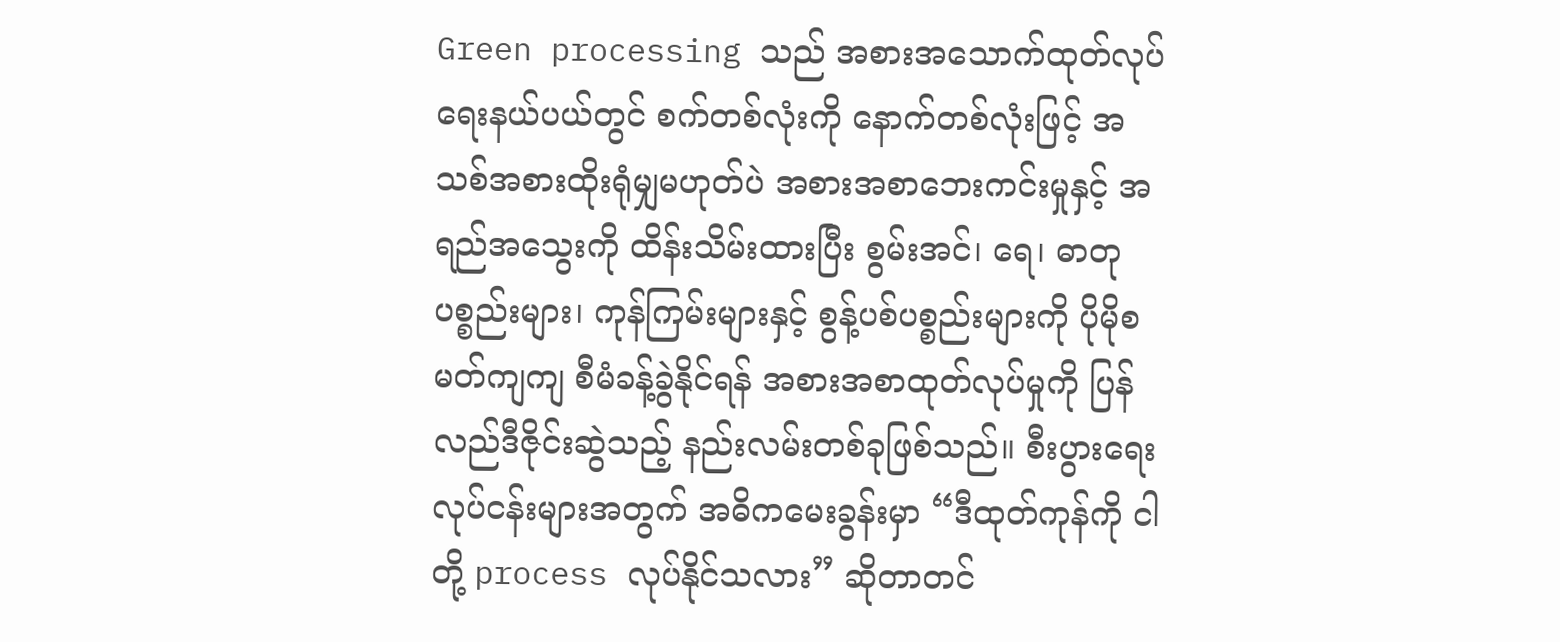Green processing သည် အစားအသောက်ထုတ်လုပ်ရေးနယ်ပယ်တွင် စက်တစ်လုံးကို နောက်တစ်လုံးဖြင့် အသစ်အစားထိုးရုံမျှမဟုတ်ပဲ အစားအစာဘေးကင်းမှုနှင့် အရည်အသွေးကို ထိန်းသိမ်းထားပြီး စွမ်းအင်၊ ရေ၊ ဓာတုပစ္စည်းများ၊ ကုန်ကြမ်းများနှင့် စွန့်ပစ်ပစ္စည်းများကို ပိုမိုစမတ်ကျကျ စီမံခန့်ခွဲနိုင်ရန် အစားအစာထုတ်လုပ်မှုကို ပြန်လည်ဒီဇိုင်းဆွဲသည့် နည်းလမ်းတစ်ခုဖြစ်သည်။ စီးပွားရေးလုပ်ငန်းများအတွက် အဓိကမေးခွန်းမှာ “ဒီထုတ်ကုန်ကို ငါတို့ process လုပ်နိုင်သလား” ဆိုတာတင်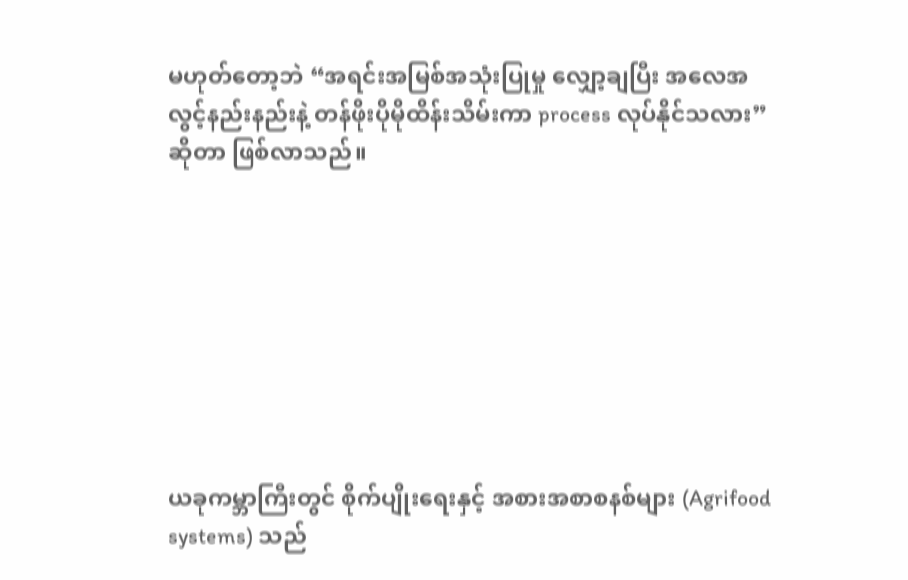မဟုတ်တော့ဘဲ “အရင်းအမြစ်အသုံးပြုမှု လျှော့ချပြီး အလေအလွင့်နည်းနည်းနဲ့ တန်ဖိုးပိုမိုထိန်းသိမ်းကာ process လုပ်နိုင်သလား” ဆိုတာ ဖြစ်လာသည်။








ယခုကမ္ဘာကြီးတွင် စိုက်ပျိုးရေးနှင့် အစားအစာစနစ်များ (Agrifood systems) သည်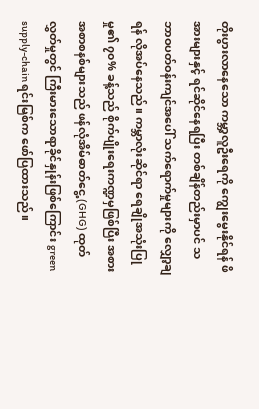တိုးပွားလာနေသော ကမ္ဘာ့လူဦးရေကို ကျွေးမွေးနိုင်ရန် ဖိအားများနှင့် ရင်ဆိုင်နေရပြီး တစ်ချိန်တည်းမှာပင် သဘာဝပတ်ဝန်းကျင်အပေါ် သက်ရောက်မှုများကို လျှော့ချရန် လိုအပ်နေသည်။ ကမ္ဘာလုံးဆိုင်ရာ ရေချိုအသုံးပြုမှု၏ ၇၀% ခန့်သည် စိုက်ပျိုးရေးကဏ္ဍမှဖြစ်ပြီး အစားအစာစနစ်များသည် ဖန်လုံအိမ်ဓာတ်ငွေ့ (GHG) ထုတ်လွှတ်မှုတွင် ကြီးမားသောရာခိုင်နှုန်းဖြစ်ကြောင်း green supply-chain ရင်းမြစ်က ဖော်ပြထားသည်။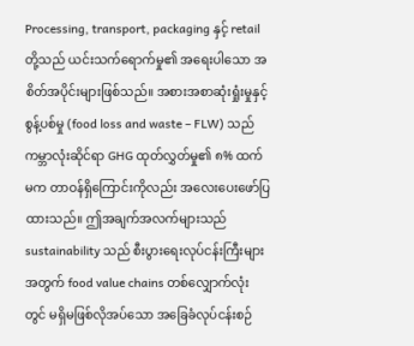Processing, transport, packaging နှင့် retail တို့သည် ယင်းသက်ရောက်မှု၏ အရေးပါသော အစိတ်အပိုင်းများဖြစ်သည်။ အစားအစာဆုံးရှုံးမှုနှင့် စွန့်ပစ်မှု (food loss and waste – FLW) သည် ကမ္ဘာလုံးဆိုင်ရာ GHG ထုတ်လွှတ်မှု၏ ၈% ထက်မက တာဝန်ရှိကြောင်းကိုလည်း အလေးပေးဖော်ပြထားသည်။ ဤအချက်အလက်များသည် sustainability သည် စီးပွားရေးလုပ်ငန်းကြီးများအတွက် food value chains တစ်လျှောက်လုံးတွင် မရှိမဖြစ်လိုအပ်သော အခြေခံလုပ်ငန်းစဉ်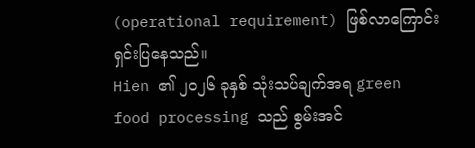(operational requirement) ဖြစ်လာကြောင်း ရှင်းပြနေသည်။
Hien ၏ ၂၀၂၆ ခုနှစ် သုံးသပ်ချက်အရ green food processing သည် စွမ်းအင်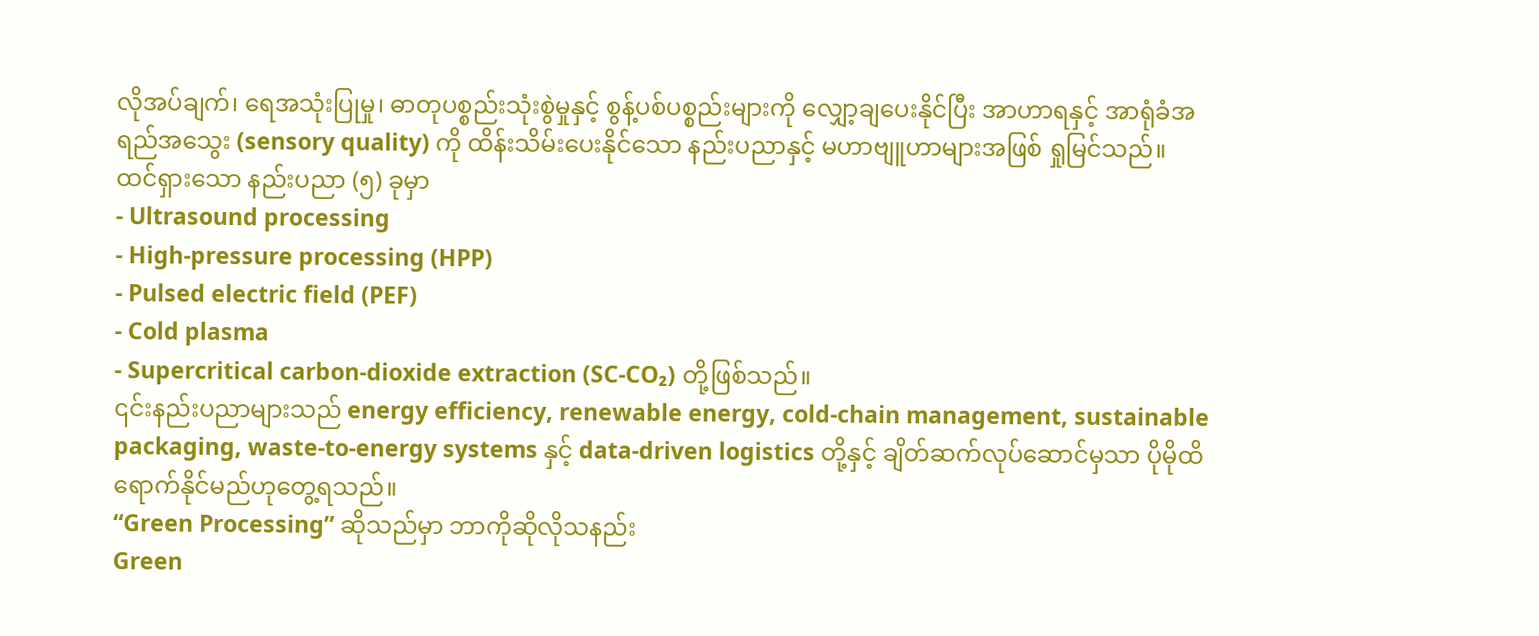လိုအပ်ချက်၊ ရေအသုံးပြုမှု၊ ဓာတုပစ္စည်းသုံးစွဲမှုနှင့် စွန့်ပစ်ပစ္စည်းများကို လျှော့ချပေးနိုင်ပြီး အာဟာရနှင့် အာရုံခံအရည်အသွေး (sensory quality) ကို ထိန်းသိမ်းပေးနိုင်သော နည်းပညာနှင့် မဟာဗျူဟာများအဖြစ် ရှုမြင်သည်။
ထင်ရှားသော နည်းပညာ (၅) ခုမှာ
- Ultrasound processing
- High-pressure processing (HPP)
- Pulsed electric field (PEF)
- Cold plasma
- Supercritical carbon-dioxide extraction (SC-CO₂) တို့ဖြစ်သည်။
၎င်းနည်းပညာများသည် energy efficiency, renewable energy, cold-chain management, sustainable packaging, waste-to-energy systems နှင့် data-driven logistics တို့နှင့် ချိတ်ဆက်လုပ်ဆောင်မှသာ ပိုမိုထိရောက်နိုင်မည်ဟုတွေ့ရသည်။
“Green Processing” ဆိုသည်မှာ ဘာကိုဆိုလိုသနည်း
Green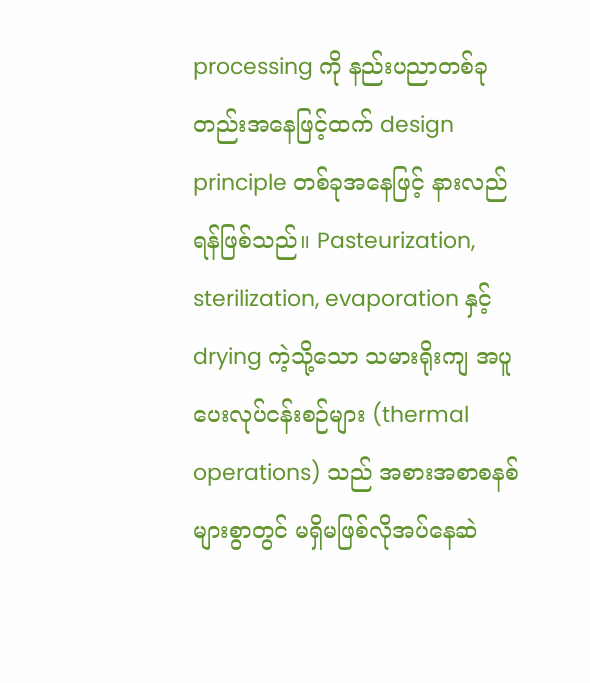processing ကို နည်းပညာတစ်ခုတည်းအနေဖြင့်ထက် design principle တစ်ခုအနေဖြင့် နားလည်ရန်ဖြစ်သည်။ Pasteurization, sterilization, evaporation နှင့် drying ကဲ့သို့သော သမားရိုးကျ အပူပေးလုပ်ငန်းစဉ်များ (thermal operations) သည် အစားအစာစနစ်များစွာတွင် မရှိမဖြစ်လိုအပ်နေဆဲ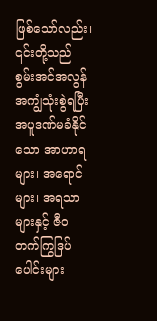ဖြစ်သော်လည်း၊ ၎င်းတို့သည် စွမ်းအင်အလွန်အကျွံသုံးစွဲရပြီး အပူဒဏ်မခံနိုင်သော အာဟာရများ၊ အရောင်များ၊ အရသာများနှင့် ဇီဝတက်ကြွဒြပ်ပေါင်းများ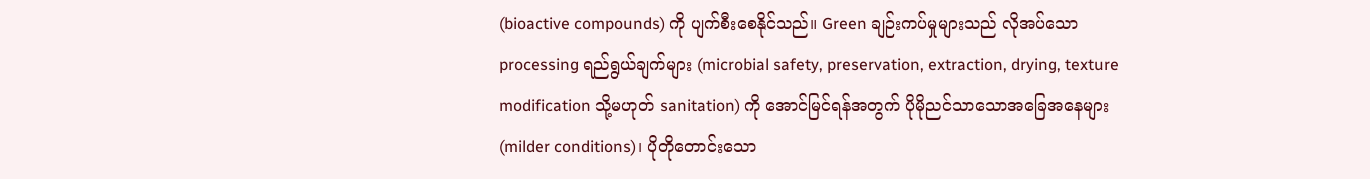(bioactive compounds) ကို ပျက်စီးစေနိုင်သည်။ Green ချဉ်းကပ်မှုများသည် လိုအပ်သော processing ရည်ရွယ်ချက်များ (microbial safety, preservation, extraction, drying, texture modification သို့မဟုတ် sanitation) ကို အောင်မြင်ရန်အတွက် ပိုမိုညင်သာသောအခြေအနေများ (milder conditions)၊ ပိုတိုတောင်းသော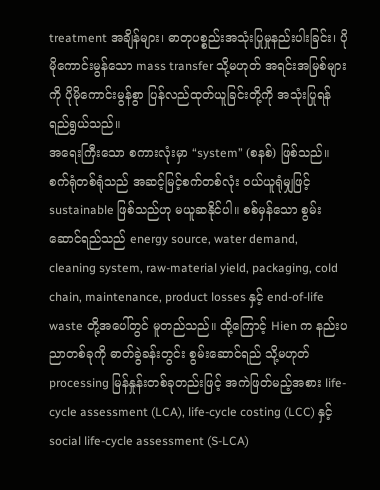treatment အချိန်များ၊ ဓာတုပစ္စည်းအသုံးပြုမှုနည်းပါးခြင်း၊ ပိုမိုကောင်းမွန်သော mass transfer သို့မဟုတ် အရင်းအမြစ်များကို ပိုမိုကောင်းမွန်စွာ ပြန်လည်ထုတ်ယူခြင်းတို့ကို အသုံးပြုရန် ရည်ရွယ်သည်။
အရေးကြီးသော စကားလုံးမှာ “system” (စနစ်) ဖြစ်သည်။ စက်ရုံတစ်ရုံသည် အဆင့်မြင့်စက်တစ်လုံး ဝယ်ယူရုံမျှဖြင့် sustainable ဖြစ်သည်ဟု မယူဆနိုင်ပါ။ စစ်မှန်သော စွမ်းဆောင်ရည်သည် energy source, water demand, cleaning system, raw-material yield, packaging, cold chain, maintenance, product losses နှင့် end-of-life waste တို့အပေါ်တွင် မူတည်သည်။ ထို့ကြောင့် Hien က နည်းပညာတစ်ခုကို ဓာတ်ခွဲခန်းတွင်း စွမ်းဆောင်ရည် သို့မဟုတ် processing မြန်နှုန်းတစ်ခုတည်းဖြင့် အကဲဖြတ်မည့်အစား life-cycle assessment (LCA), life-cycle costing (LCC) နှင့် social life-cycle assessment (S-LCA)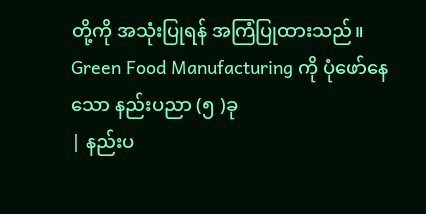တို့ကို အသုံးပြုရန် အကြံပြုထားသည်။
Green Food Manufacturing ကို ပုံဖော်နေသော နည်းပညာ (၅ )ခု
| နည်းပ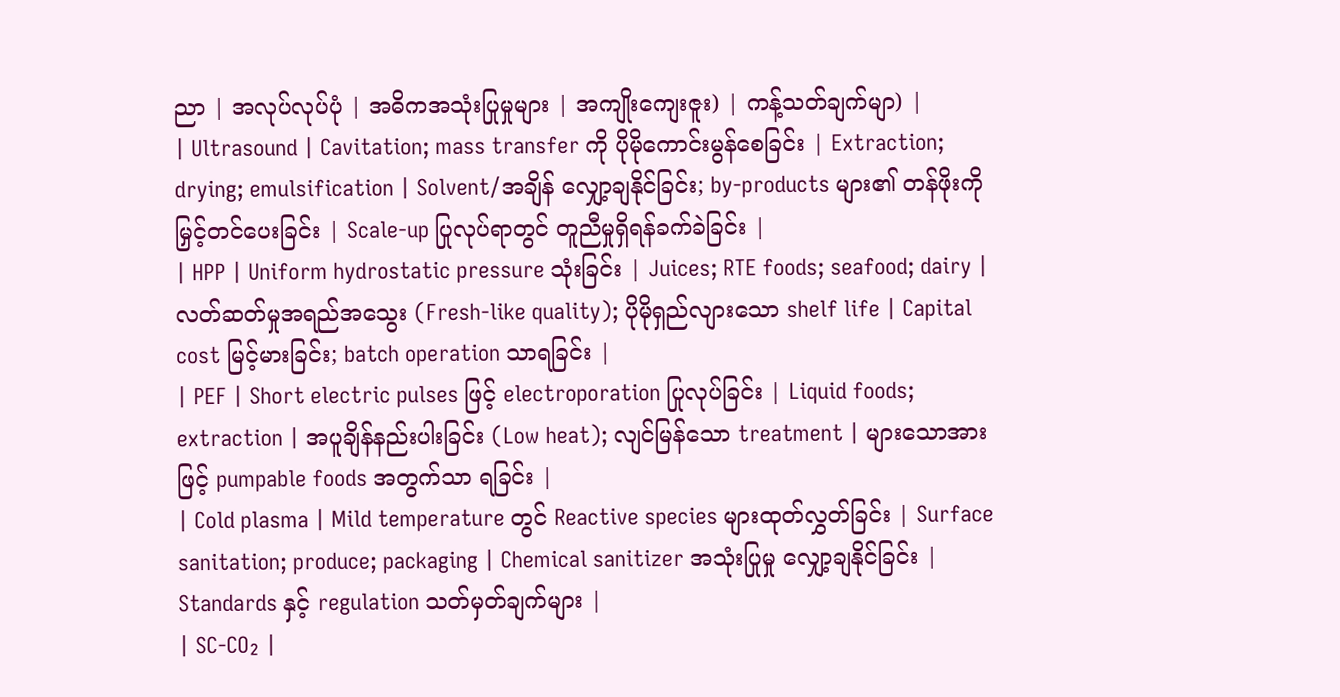ညာ | အလုပ်လုပ်ပုံ | အဓိကအသုံးပြုမှုများ | အကျိုးကျေးဇူး) | ကန့်သတ်ချက်မျာ) |
| Ultrasound | Cavitation; mass transfer ကို ပိုမိုကောင်းမွန်စေခြင်း | Extraction; drying; emulsification | Solvent/အချိန် လျှော့ချနိုင်ခြင်း; by-products များ၏ တန်ဖိုးကို မြှင့်တင်ပေးခြင်း | Scale-up ပြုလုပ်ရာတွင် တူညီမှုရှိရန်ခက်ခဲခြင်း |
| HPP | Uniform hydrostatic pressure သုံးခြင်း | Juices; RTE foods; seafood; dairy | လတ်ဆတ်မှုအရည်အသွေး (Fresh-like quality); ပိုမိုရှည်လျားသော shelf life | Capital cost မြင့်မားခြင်း; batch operation သာရခြင်း |
| PEF | Short electric pulses ဖြင့် electroporation ပြုလုပ်ခြင်း | Liquid foods; extraction | အပူချိန်နည်းပါးခြင်း (Low heat); လျင်မြန်သော treatment | များသောအားဖြင့် pumpable foods အတွက်သာ ရခြင်း |
| Cold plasma | Mild temperature တွင် Reactive species များထုတ်လွှတ်ခြင်း | Surface sanitation; produce; packaging | Chemical sanitizer အသုံးပြုမှု လျှော့ချနိုင်ခြင်း | Standards နှင့် regulation သတ်မှတ်ချက်များ |
| SC-CO₂ |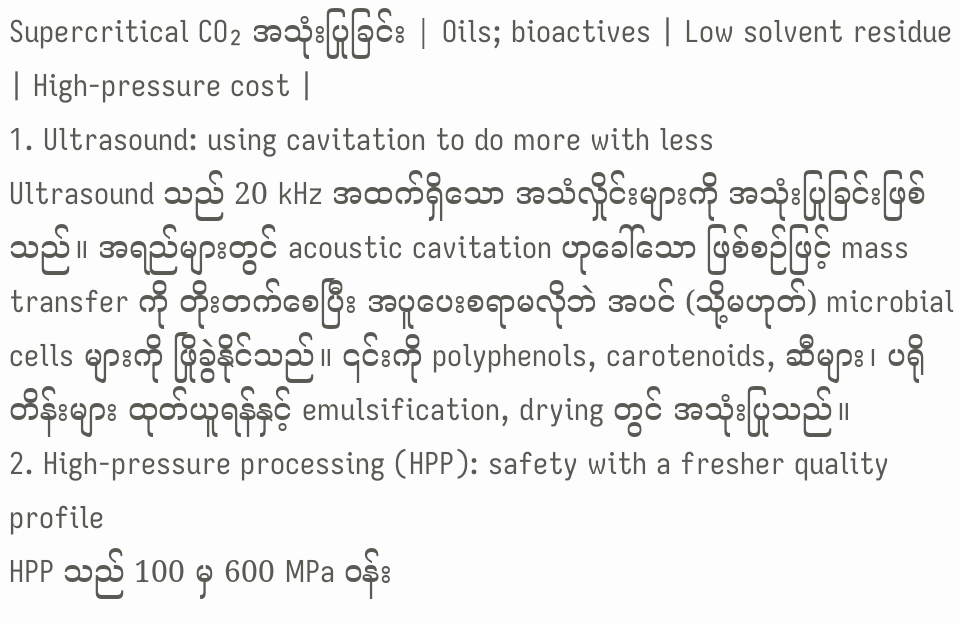Supercritical CO₂ အသုံးပြုခြင်း | Oils; bioactives | Low solvent residue | High-pressure cost |
1. Ultrasound: using cavitation to do more with less
Ultrasound သည် 20 kHz အထက်ရှိသော အသံလှိုင်းများကို အသုံးပြုခြင်းဖြစ်သည်။ အရည်များတွင် acoustic cavitation ဟုခေါ်သော ဖြစ်စဉ်ဖြင့် mass transfer ကို တိုးတက်စေပြီး အပူပေးစရာမလိုဘဲ အပင် (သို့မဟုတ်) microbial cells များကို ဖြိုခွဲနိုင်သည်။ ၎င်းကို polyphenols, carotenoids, ဆီများ၊ ပရိုတိန်းများ ထုတ်ယူရန်နှင့် emulsification, drying တွင် အသုံးပြုသည်။
2. High-pressure processing (HPP): safety with a fresher quality profile
HPP သည် 100 မှ 600 MPa ဝန်း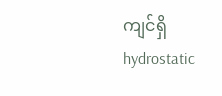ကျင်ရှိ hydrostatic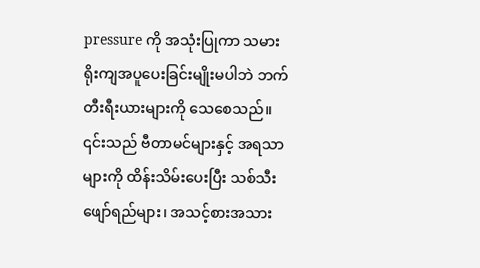pressure ကို အသုံးပြုကာ သမားရိုးကျအပူပေးခြင်းမျိုးမပါဘဲ ဘက်တီးရီးယားများကို သေစေသည်။ ၎င်းသည် ဗီတာမင်များနှင့် အရသာများကို ထိန်းသိမ်းပေးပြီး သစ်သီးဖျော်ရည်များ၊ အသင့်စားအသား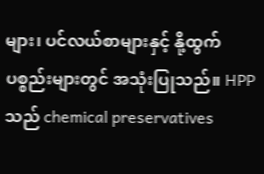များ၊ ပင်လယ်စာများနှင့် နို့ထွက်ပစ္စည်းများတွင် အသုံးပြုသည်။ HPP သည် chemical preservatives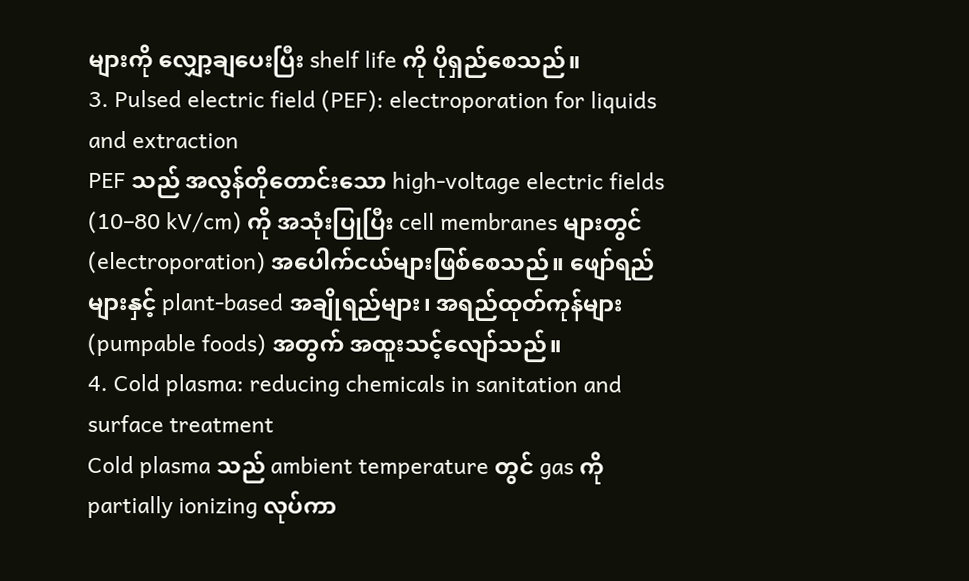များကို လျှော့ချပေးပြီး shelf life ကို ပိုရှည်စေသည်။
3. Pulsed electric field (PEF): electroporation for liquids and extraction
PEF သည် အလွန်တိုတောင်းသော high-voltage electric fields (10–80 kV/cm) ကို အသုံးပြုပြီး cell membranes များတွင် (electroporation) အပေါက်ငယ်များဖြစ်စေသည်။ ဖျော်ရည်များနှင့် plant-based အချိုရည်များ၊ အရည်ထုတ်ကုန်များ (pumpable foods) အတွက် အထူးသင့်လျော်သည်။
4. Cold plasma: reducing chemicals in sanitation and surface treatment
Cold plasma သည် ambient temperature တွင် gas ကို partially ionizing လုပ်ကာ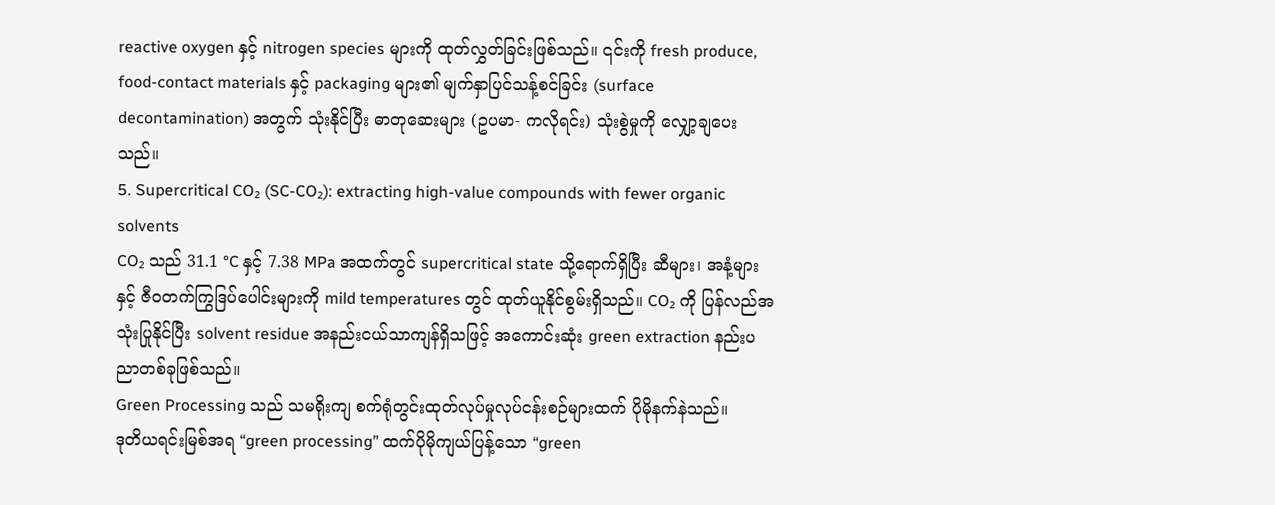reactive oxygen နှင့် nitrogen species များကို ထုတ်လွှတ်ခြင်းဖြစ်သည်။ ၎င်းကို fresh produce, food-contact materials နှင့် packaging များ၏ မျက်နှာပြင်သန့်စင်ခြင်း (surface decontamination) အတွက် သုံးနိုင်ပြီး ဓာတုဆေးများ (ဥပမာ- ကလိုရင်း) သုံးစွဲမှုကို လျှော့ချပေးသည်။
5. Supercritical CO₂ (SC-CO₂): extracting high-value compounds with fewer organic solvents
CO₂ သည် 31.1 °C နှင့် 7.38 MPa အထက်တွင် supercritical state သို့ရောက်ရှိပြီး ဆီများ၊ အနံ့များနှင့် ဇီဝတက်ကြွဒြပ်ပေါင်းများကို mild temperatures တွင် ထုတ်ယူနိုင်စွမ်းရှိသည်။ CO₂ ကို ပြန်လည်အသုံးပြုနိုင်ပြီး solvent residue အနည်းငယ်သာကျန်ရှိသဖြင့် အကောင်းဆုံး green extraction နည်းပညာတစ်ခုဖြစ်သည်။
Green Processing သည် သမရိုးကျ စက်ရုံတွင်းထုတ်လုပ်မှုလုပ်ငန်းစဉ်များထက် ပိုမိုနက်နဲသည်။
ဒုတိယရင်းမြစ်အရ “green processing” ထက်ပိုမိုကျယ်ပြန့်သော “green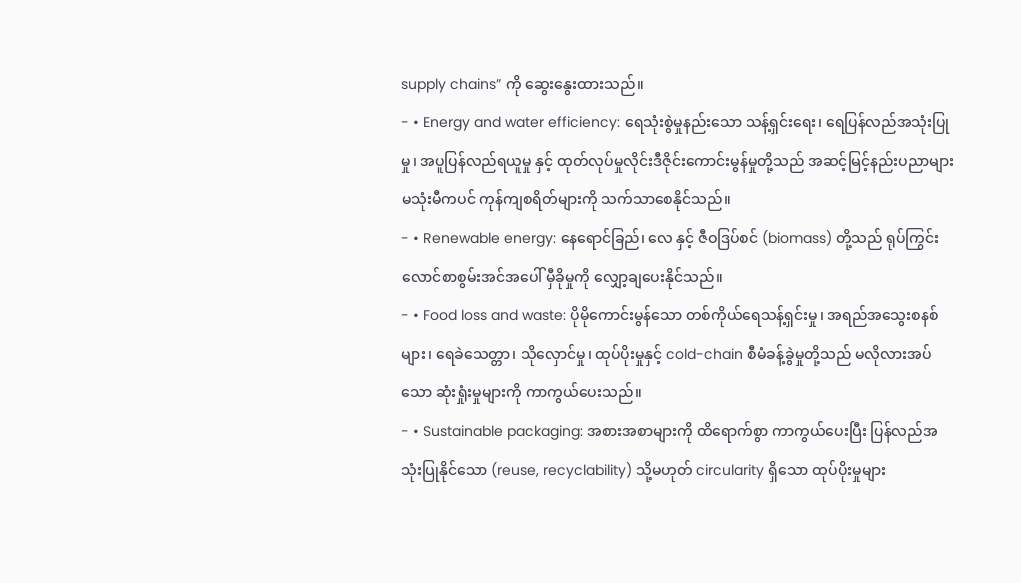supply chains” ကို ဆွေးနွေးထားသည်။
- • Energy and water efficiency: ရေသုံးစွဲမှုနည်းသော သန့်ရှင်းရေး၊ ရေပြန်လည်အသုံးပြုမှု၊ အပူပြန်လည်ရယူမှု နှင့် ထုတ်လုပ်မှုလိုင်းဒီဇိုင်းကောင်းမွန်မှုတို့သည် အဆင့်မြင့်နည်းပညာများမသုံးမီကပင် ကုန်ကျစရိတ်များကို သက်သာစေနိုင်သည်။
- • Renewable energy: နေရောင်ခြည်၊ လေ နှင့် ဇီဝဒြပ်စင် (biomass) တို့သည် ရုပ်ကြွင်းလောင်စာစွမ်းအင်အပေါ် မှီခိုမှုကို လျှော့ချပေးနိုင်သည်။
- • Food loss and waste: ပိုမိုကောင်းမွန်သော တစ်ကိုယ်ရေသန့်ရှင်းမှု၊ အရည်အသွေးစနစ်များ၊ ရေခဲသေတ္တာ၊ သိုလှောင်မှု၊ ထုပ်ပိုးမှုနှင့် cold-chain စီမံခန့်ခွဲမှုတို့သည် မလိုလားအပ်သော ဆုံးရှုံးမှုများကို ကာကွယ်ပေးသည်။
- • Sustainable packaging: အစားအစာများကို ထိရောက်စွာ ကာကွယ်ပေးပြီး ပြန်လည်အသုံးပြုနိုင်သော (reuse, recyclability) သို့မဟုတ် circularity ရှိသော ထုပ်ပိုးမှုများ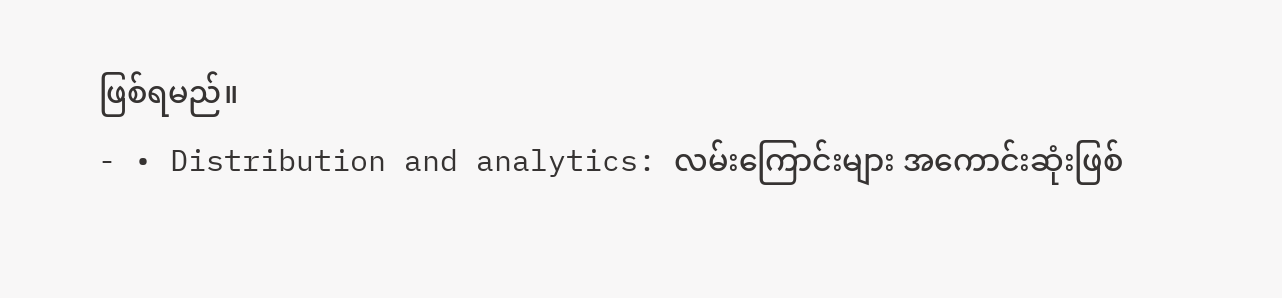ဖြစ်ရမည်။
- • Distribution and analytics: လမ်းကြောင်းများ အကောင်းဆုံးဖြစ်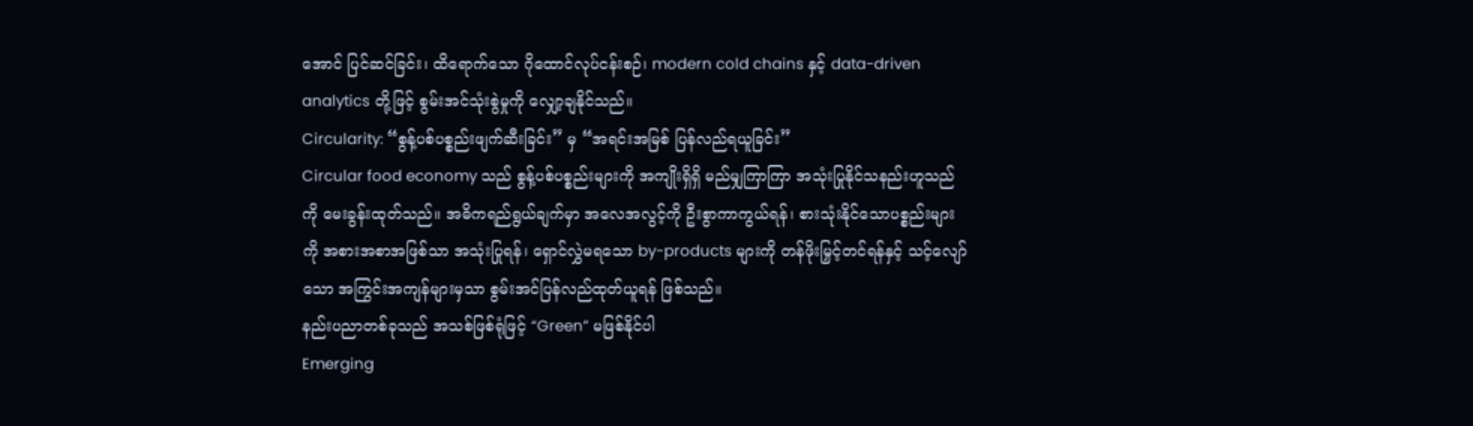အောင် ပြင်ဆင်ခြင်း၊ ထိရောက်သော ဂိုထောင်လုပ်ငန်းစဉ်၊ modern cold chains နှင့် data-driven analytics တို့ဖြင့် စွမ်းအင်သုံးစွဲမှုကို လျှော့ချနိုင်သည်။
Circularity: “စွန့်ပစ်ပစ္စည်းဖျက်ဆီးခြင်း” မှ “အရင်းအမြစ် ပြန်လည်ရယူခြင်း”
Circular food economy သည် စွန့်ပစ်ပစ္စည်းများကို အကျိုးရှိရှိ မည်မျှကြာကြာ အသုံးပြုနိုင်သနည်းဟူသည်ကို မေးခွန်းထုတ်သည်။ အဓိကရည်ရွယ်ချက်မှာ အလေအလွင့်ကို ဦးစွာကာကွယ်ရန်၊ စားသုံးနိုင်သောပစ္စည်းများကို အစားအစာအဖြစ်သာ အသုံးပြုရန်၊ ရှောင်လွှဲမရသော by-products များကို တန်ဖိုးမြှင့်တင်ရန်နှင့် သင့်လျော်သော အကြွင်းအကျန်များမှသာ စွမ်းအင်ပြန်လည်ထုတ်ယူရန် ဖြစ်သည်။
နည်းပညာတစ်ခုသည် အသစ်ဖြစ်ရုံဖြင့် “Green” မဖြစ်နိုင်ပါ
Emerging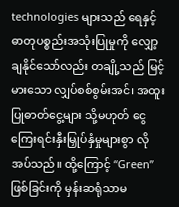technologies များသည် ရေနှင့် ဓာတုပစ္စည်းအသုံးပြုမှုကို လျှော့ချနိုင်သော်လည်း တချို့သည် မြင့်မားသော လျှပ်စစ်စွမ်းအင်၊ အထူးပြုဓာတ်ငွေ့များ သို့မဟုတ် ငွေကြေးရင်းနှီးမြှုပ်နှံမှုများစွာ လိုအပ်သည်။ ထို့ကြောင့် “Green” ဖြစ်ခြင်းကို မှန်းဆရုံသာမ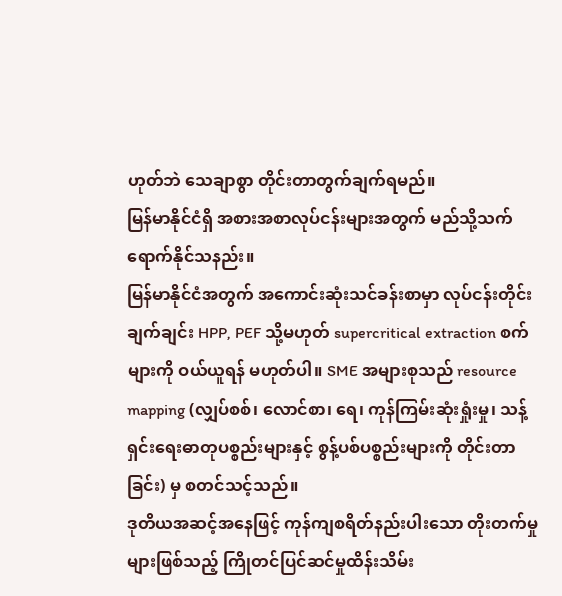ဟုတ်ဘဲ သေချာစွာ တိုင်းတာတွက်ချက်ရမည်။
မြန်မာနိုင်ငံရှိ အစားအစာလုပ်ငန်းများအတွက် မည်သို့သက်ရောက်နိုင်သနည်း။
မြန်မာနိုင်ငံအတွက် အကောင်းဆုံးသင်ခန်းစာမှာ လုပ်ငန်းတိုင်း ချက်ချင်း HPP, PEF သို့မဟုတ် supercritical extraction စက်များကို ဝယ်ယူရန် မဟုတ်ပါ။ SME အများစုသည် resource mapping (လျှပ်စစ်၊ လောင်စာ၊ ရေ၊ ကုန်ကြမ်းဆုံးရှုံးမှု၊ သန့်ရှင်းရေးဓာတုပစ္စည်းများနှင့် စွန့်ပစ်ပစ္စည်းများကို တိုင်းတာခြင်း) မှ စတင်သင့်သည်။
ဒုတိယအဆင့်အနေဖြင့် ကုန်ကျစရိတ်နည်းပါးသော တိုးတက်မှုများဖြစ်သည့် ကြိုတင်ပြင်ဆင်မှုထိန်းသိမ်း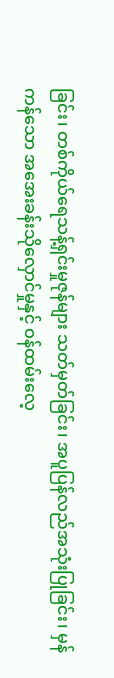ခြင်း၊ တစ်ကိုယ်ရေသန့်ရှင်းမှုဇုန်များ သတ်မှတ်ခြင်း၊ အပူပြန်လည်အသုံးပြုခြင်း၊ မှန်ကန်သော အအေးခန်းသိုလှောင်မှုနှင့် ဝန်ထမ်းလေ့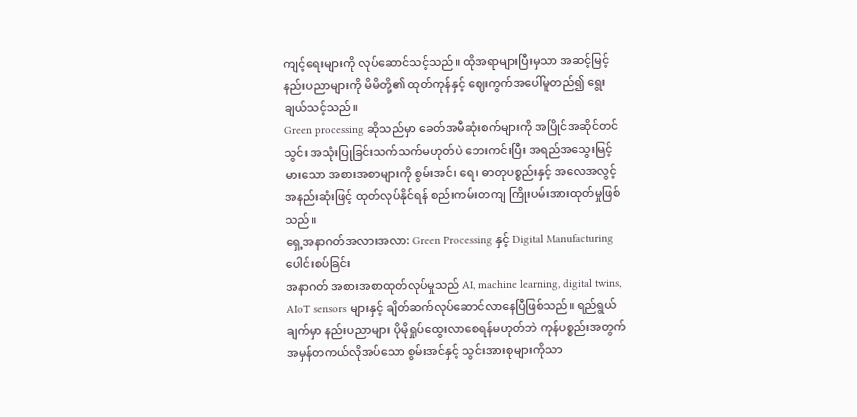ကျင့်ရေးများကို လုပ်ဆောင်သင့်သည်။ ထိုအရာများပြီးမှသာ အဆင့်မြင့်နည်းပညာများကို မိမိတို့၏ ထုတ်ကုန်နှင့် ဈေးကွက်အပေါ်မူတည်၍ ရွေးချယ်သင့်သည်။
Green processing ဆိုသည်မှာ ခေတ်အမီဆုံးစက်များကို အပြိုင်အဆိုင်တင်သွင်း အသုံးပြုခြင်းသက်သက်မဟုတ်ပဲ ဘေးကင်းပြီး အရည်အသွေးမြင့်မားသော အစားအစာများကို စွမ်းအင်၊ ရေ၊ ဓာတုပစ္စည်းနှင့် အလေအလွင့်အနည်းဆုံးဖြင့် ထုတ်လုပ်နိုင်ရန် စည်းကမ်းတကျ ကြိုးပမ်းအားထုတ်မှုဖြစ်သည်။
ရှေ့အနာဂတ်အလားအလာ: Green Processing နှင့် Digital Manufacturing ပေါင်းစပ်ခြင်း
အနာဂတ် အစားအစာထုတ်လုပ်မှုသည် AI, machine learning, digital twins, AIoT sensors များနှင့် ချိတ်ဆက်လုပ်ဆောင်လာနေပြီဖြစ်သည်။ ရည်ရွယ်ချက်မှာ နည်းပညာများ ပိုမိုရှုပ်ထွေးလာစေရန်မဟုတ်ဘဲ ကုန်ပစ္စည်းအတွက် အမှန်တကယ်လိုအပ်သော စွမ်းအင်နှင့် သွင်းအားစုများကိုသာ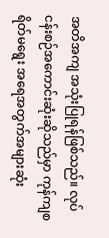အတိအကျ အသုံးပြုရန်ဖြစ်သည်။ လုပ်ငန်းစဉ်အကောင်းဆုံးဆိုသည်မှာ ကုန်ကျစရိတ်မရွေး အရေအတွက်အများဆုံး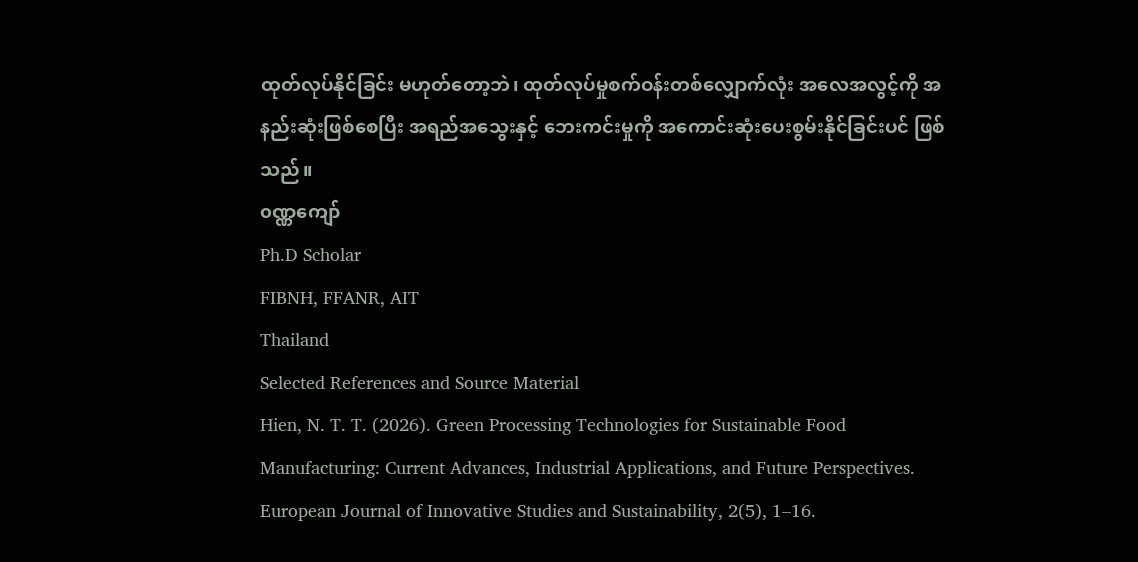ထုတ်လုပ်နိုင်ခြင်း မဟုတ်တော့ဘဲ၊ ထုတ်လုပ်မှုစက်ဝန်းတစ်လျှောက်လုံး အလေအလွင့်ကို အနည်းဆုံးဖြစ်စေပြီး အရည်အသွေးနှင့် ဘေးကင်းမှုကို အကောင်းဆုံးပေးစွမ်းနိုင်ခြင်းပင် ဖြစ်သည်။
၀ဏ္ဏကျော်
Ph.D Scholar
FIBNH, FFANR, AIT
Thailand
Selected References and Source Material
Hien, N. T. T. (2026). Green Processing Technologies for Sustainable Food Manufacturing: Current Advances, Industrial Applications, and Future Perspectives. European Journal of Innovative Studies and Sustainability, 2(5), 1–16.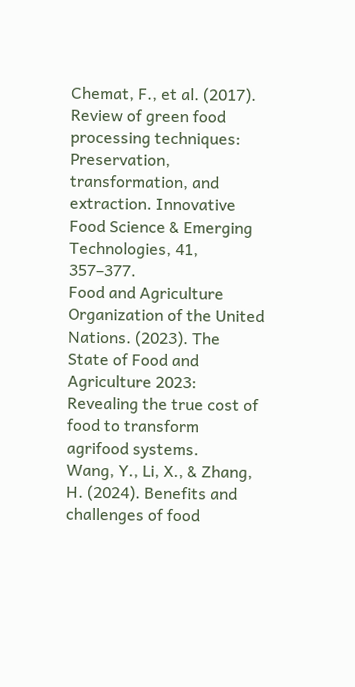Chemat, F., et al. (2017). Review of green food processing techniques: Preservation, transformation, and extraction. Innovative Food Science & Emerging Technologies, 41, 357–377.
Food and Agriculture Organization of the United Nations. (2023). The State of Food and Agriculture 2023: Revealing the true cost of food to transform agrifood systems.
Wang, Y., Li, X., & Zhang, H. (2024). Benefits and challenges of food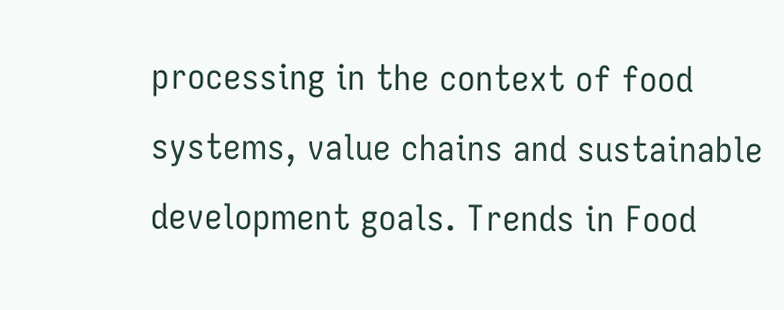processing in the context of food systems, value chains and sustainable development goals. Trends in Food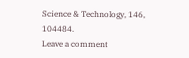Science & Technology, 146, 104484.
Leave a comment